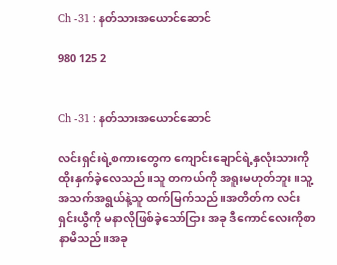Ch -31 : နတ်သားအယောင်ဆောင်

980 125 2


Ch -31 : နတ်သားအယောင်ဆောင်

လင်းရှင်းရဲ့စကားတွေက ကျောင်းချောင်ရဲ့နှလုံးသားကို ထိုးနှက်ခဲ့လေသည်။သူ တကယ်ကို အရူးမဟုတ်ဘူး။သူ့အသက်အရွယ်နဲ့သူ ထက်မြက်သည်။အတိတ်က လင်းရှင်းယွီကို မနာလိုဖြစ်ခဲ့သော်ငြား အခု ဒီကောင်လေးကိုစာနာမိသည်။အခု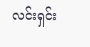လင်းရှင်း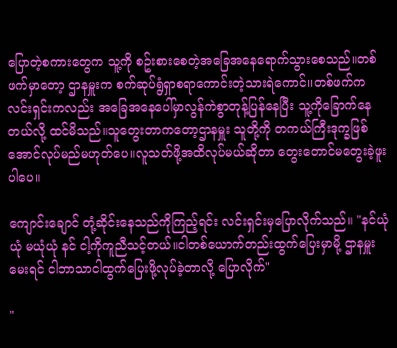ပြောတဲ့စကားတွေက သူ့ကို စဥ်းစားစေတဲ့အခြေအနေရောက်သွားစေသည်။တစ်ဖက်မှာတော့ ဌာနမှူးက စက်ဆုပ်ရွံရှာစရာကောင်းတဲ့သားရဲကောင်၊၊တစ်ဖက်က လင်းရှင်းကလည်း အခြေအနေပေါ်မှာလွန်ကဲစွာတုန့်ပြန်နေပြီး သူ့ကိုခြောက်နေတယ်လို့ ထင်မိသည်။သူတွေးတာကတော့ဌာနမှူး သူတို့ကို တကယ်ကြီးဒုက္ခဖြစ်အောင်လုပ်မည်မဟုတ်ပေ။လူသတ်ဖို့အထိလုပ်မယ်ဆိုတာ တွေးတောင်မတွေးခဲ့ဖူးပါပေ။

ကျောင်းချောင် တုံ့ဆိုင်းနေသည်ကိုကြည့်ရင်း လင်းရှင်းမှပြောလိုက်သည်။ "နင်ယုံယုံ မယုံယုံ နင် ငါ့ကိုကူညီသင့်တယ်။ငါတစ်ယောက်တည်းထွက်ပြေးမှာမို့ ဌာနမှူး မေးရင် ငါဘာသာငါထွက်ပြေးဖို့လုပ်ခဲ့တာလို့ ပြောလိုက်"

"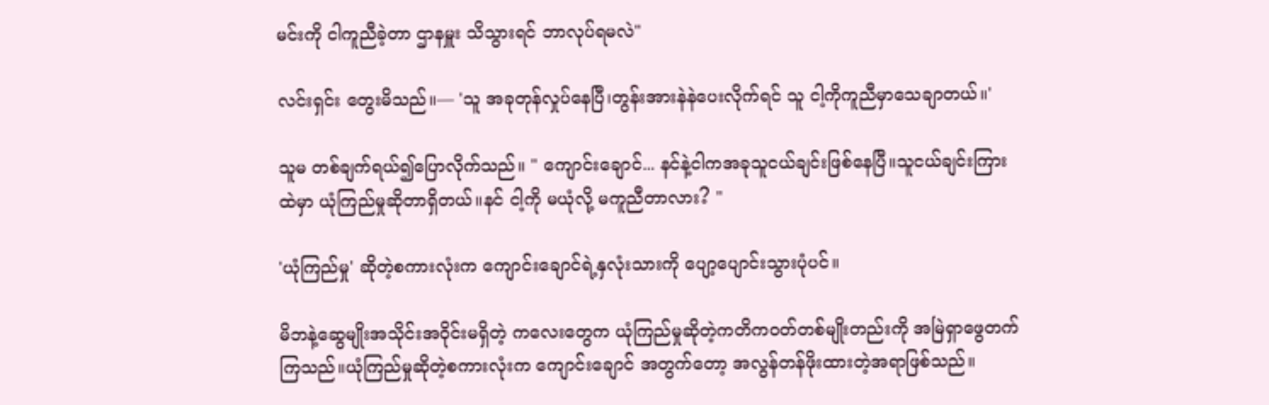မင်းကို ငါကူညီခဲ့တာ ဌာနမှူး သိသွားရင် ဘာလုပ်ရမလဲ"

လင်းရှင်း တွေးမိသည်။— 'သူ အခုတုန်လှုပ်နေပြီ၊တွန်းအားနဲနဲပေးလိုက်ရင် သူ ငါ့ကိုကူညီမှာသေချာတယ်။'

သူမ တစ်ချက်ရယ်၍ပြောလိုက်သည်။ " ကျောင်းချောင်... နင်နဲ့ငါကအခုသူငယ်ချင်းဖြစ်နေပြီ။သူငယ်ချင်းကြားထဲမှာ ယုံကြည်မှုဆိုတာရှိတယ်။နင် ငါ့ကို မယုံလို့ မကူညီတာလား? "

'ယုံကြည်မှု' ဆိုတဲ့စကားလုံးက ကျောင်းချောင်ရဲ့နှလုံးသားကို ပျော့ပျောင်းသွားပုံပင်။

မိဘနဲ့ဆွေမျိုးအသိုင်းအဝိုင်းမရှိတဲ့ ကလေးတွေက ယုံကြည်မှုဆိုတဲ့ကတိကဝတ်တစ်မျိုးတည်းကို အမြဲရှာဖွေတက်ကြသည်။ယုံကြည်မှုဆိုတဲ့စကားလုံးက ကျောင်းချောင် အတွက်တော့ အလွန်တန်ဖိုးထားတဲ့အရာဖြစ်သည်။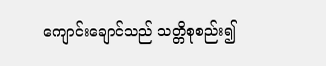ကျောင်းချောင်သည် သတ္တိစုစည်း၍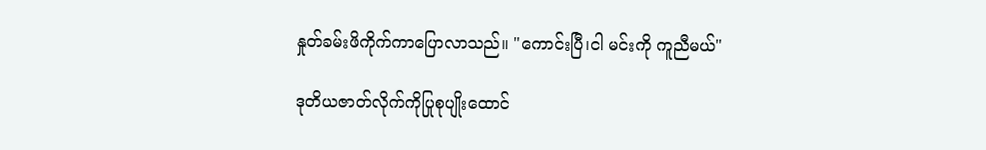နှုတ်ခမ်းဖိကိုက်ကာပြောလာသည်။ "ကောင်းပြီ၊ငါ မင်းကို ကူညီမယ်"

ဒုတိယဇာတ်လိုက်ကိုပြုစုပျိုးထောင်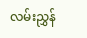လမ်းညွှန်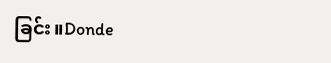ခြင်း။Donde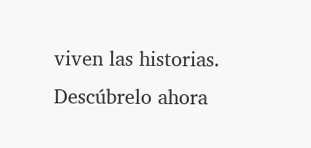viven las historias. Descúbrelo ahora